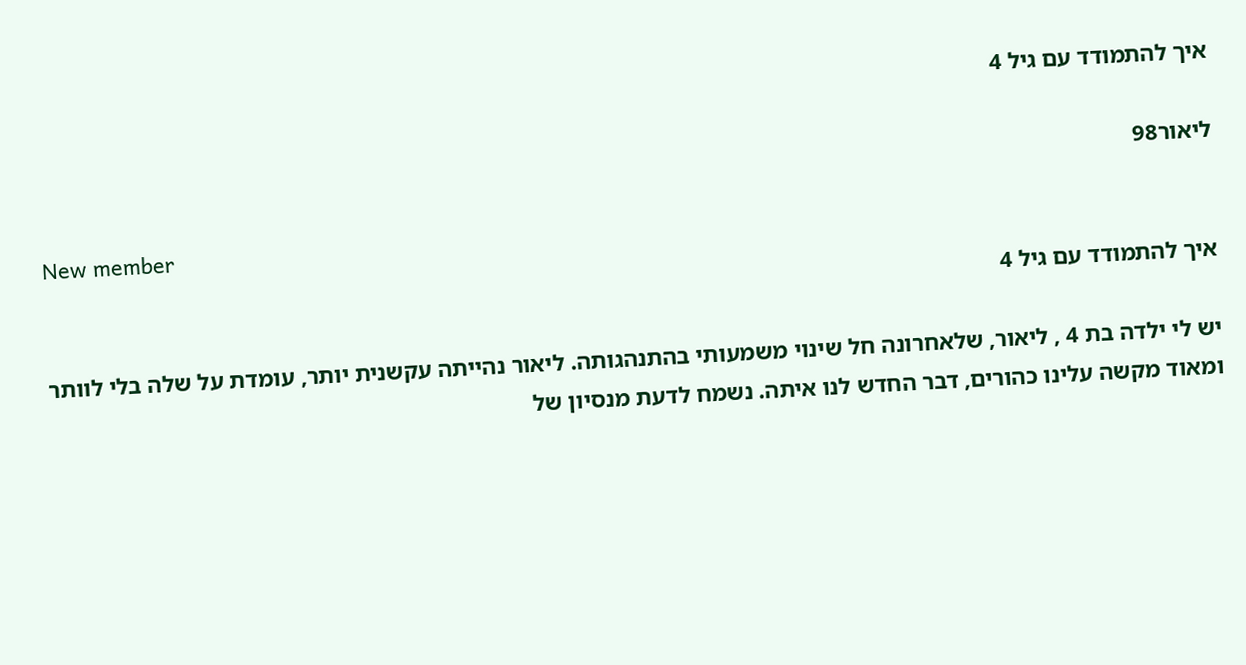איך להתמודד עם גיל 4

ליאור98

New member
איך להתמודד עם גיל 4

יש לי ילדה בת 4 , ליאור, שלאחרונה חל שינוי משמעותי בהתנהגותה. ליאור נהייתה עקשנית יותר, עומדת על שלה בלי לוותר ומאוד מקשה עלינו כהורים, דבר החדש לנו איתה. נשמח לדעת מנסיון של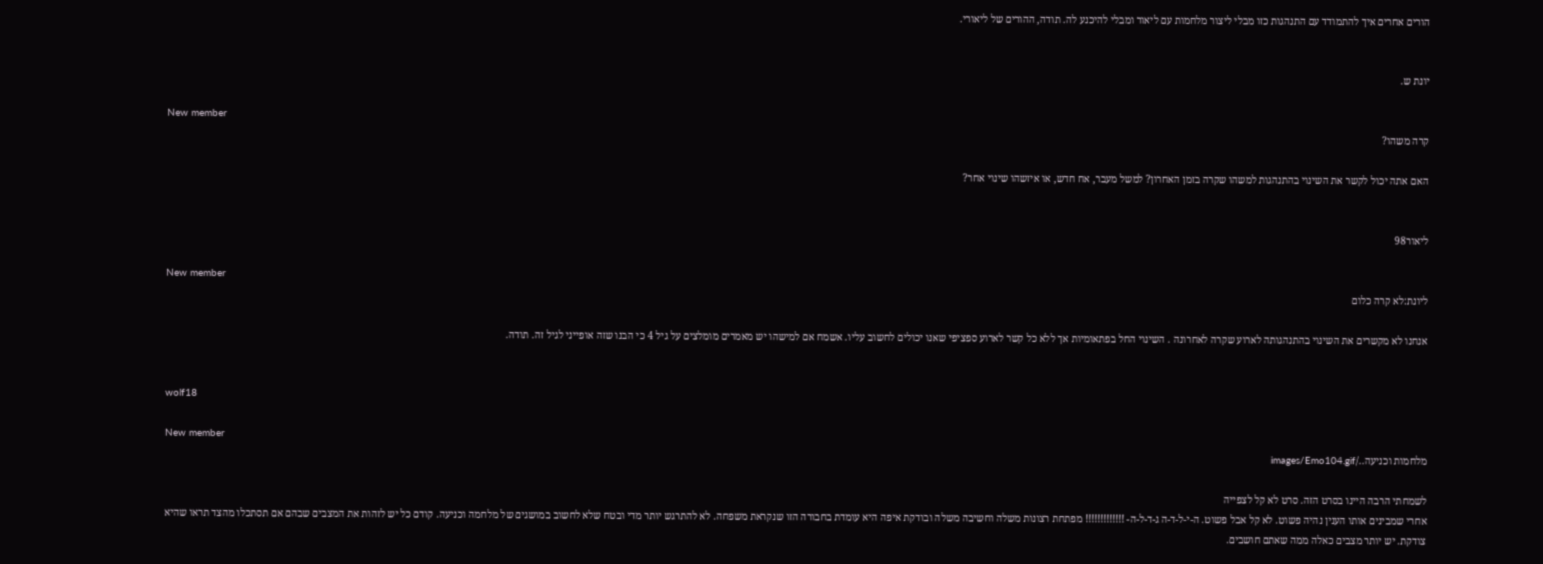הורים אחרים איך להתמודד עם התנהגות כזו מבלי ליצור מלחמות עם ליאור ומבלי להיכנע לה. תודה, ההורים של ליאורי.


יונת ש.

New member
קרה משהו?

האם אתה יכול לקשר את השינוי בהתנהגות למשהו שקרה בזמן האחרון? למשל מעבר, אח חדש, או איזשהו שינוי אחר?


ליאור98

New member
ליונת:לא קרה כלום

אנחנו לא מקשרים את השינוי בהתנהגותה לארוע שקרה לאחרונה . השינוי החל בפתאומיות אך ללא כל קשר לארוע ספציפי שאנו יכולים לחשוב עליו. אשמח אם למישהו יש מאמרים מומלצים על גיל 4 כי הבנו שזה אופייני לגיל זה. תודה.


wolf18

New member
מלחמות וכניעה../images/Emo104.gif

לשמחתי הרבה היינו בסרט הזה. סרט לא קל לצפייה
אחרי שמבינים אותו הענין נהיה פשוט. לא קל אבל פשוט. ה-י-ל-ד-ה ג-ד-ל-ה- !!!!!!!!!!!!! מפתחת רצונות משלה וחשיבה משלה ובודקת איפה היא עומדת בחבורה הזו שנקראת משפחה. לא להתרגש יותר מדי ובטח שלא לחשוב במושגים של מלחמה וכניעה. קודם כל יש לזהות את המצבים שבהם אם תסתכלו מהצד תראו שהיא צודקת. יש יותר מצבים כאלה ממה שאתם חושבים.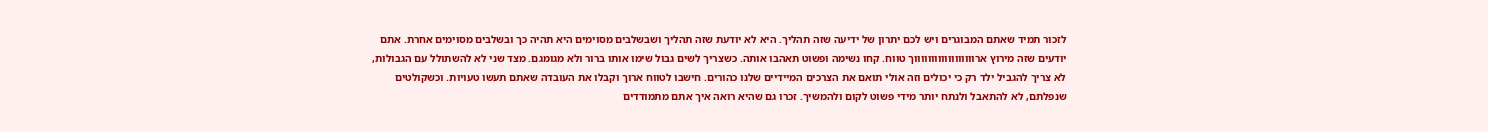לזכור תמיד שאתם המבוגרים ויש לכם יתרון של ידיעה שזה תהליך. היא לא יודעת שזה תהליך ושבשלבים מסוימים היא תהיה כך ובשלבים מסוימים אחרת. אתם יודעים שזה מירוץ ארווווווווווווווווווך טווח. קחו נשימה ופשוט תאהבו אותה. כשצריך לשים גבול שימו אותו ברור ולא מגומגם. מצד שני לא להשתולל עם הגבולות, לא צריך להגביל ילד רק כי יכולים וזה אולי תואם את הצרכים המיידיים שלנו כהורים. חישבו לטווח ארוך וקבלו את העובדה שאתם תעשו טעויות. וכשקולטים שנפלתם, לא להתאבל ולנתח יותר מידי פשוט לקום ולהמשיך. זכרו גם שהיא רואה איך אתם מתמודדים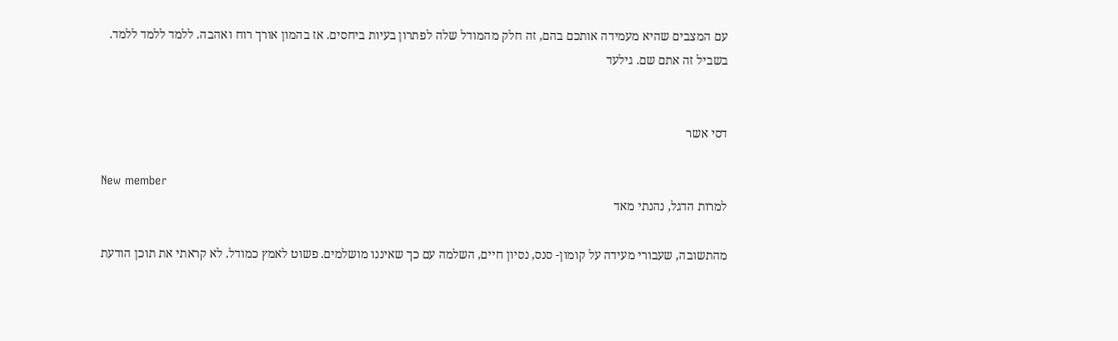עם המצבים שהיא מעמידה אותכם בהם, זה חלק מהמודל שלה לפתרון בעיות ביחסים. אז בהמון אורך רוח ואהבה. ללמד ללמד ללמד. בשביל זה אתם שם. גילעד


דסי אשר

New member
למרות הדגל, נהנתי מאד

מהתשובה, שעבורי מעידה על קומון- סנס, נסיון חיים, השלמה עם כך שאיננו מושלמים. פשוט לאמץ כמודל. לא קראתי את תוכן הודעת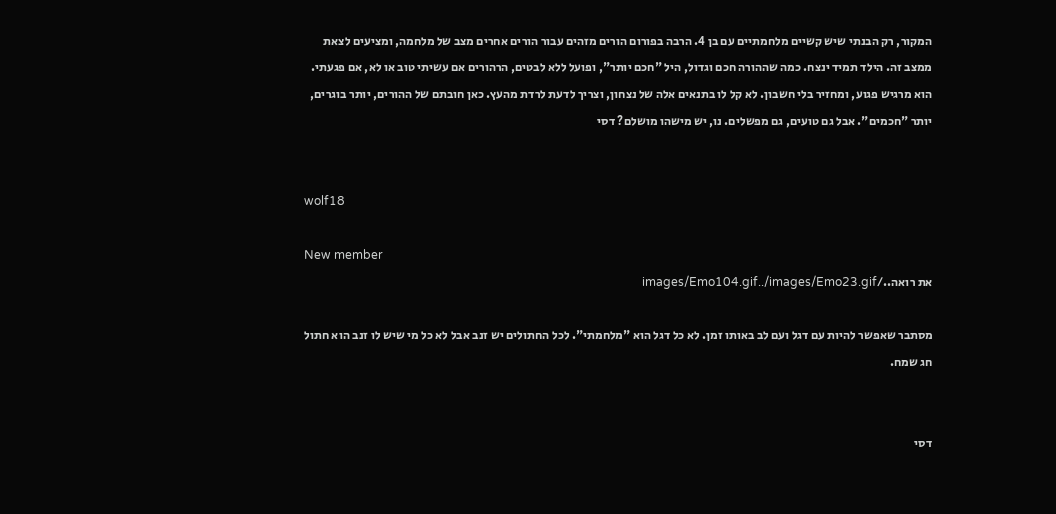המקור, רק הבנתי שיש קשיים מלחמתיים עם בן 4. הרבה בפורום הורים מזהים עבור הורים אחרים מצב של מלחמה, ומציעים לצאת ממצב זה. הילד תמיד ינצח. כמה שההורה חכם וגדול, היל "חכם יותר", ופועל ללא לבטים, הרהורים אם עשיתי טוב או לא, אם פגעתי. הוא מרגיש פגוע, ומחזיר בלי חשבון. לא קל לו בתנאים אלה של נצחון, וצריך לדעת לרדת מהעץ. כאן חובתם של ההורים, יותר בוגרים, יותר "חכמים". אבל גם טועים, גם מפשלים. נו, יש מישהו מושלם? דסי


wolf18

New member
את רואה../images/Emo104.gif../images/Emo23.gif

מסתבר שאפשר להיות עם דגל ועם לב באותו זמן. לא כל דגל הוא "מלחמתי". לכל החתולים יש זנב אבל לא כל מי שיש לו זנב הוא חתול
חג שמח.


דסי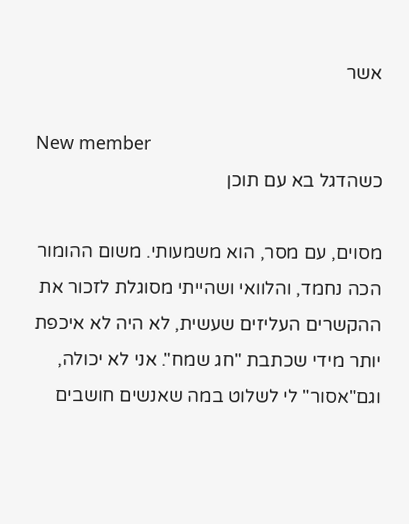אשר

New member
כשהדגל בא עם תוכן

מסוים, עם מסר, הוא משמעותי. משום ההומור הכה נחמד, והלוואי ושהייתי מסוגלת לזכור את ההקשרים העליזים שעשית, לא היה לא איכפת יותר מידי שכתבת "חג שמח". אני לא יכולה, וגם"אסור" לי לשלוט במה שאנשים חושבים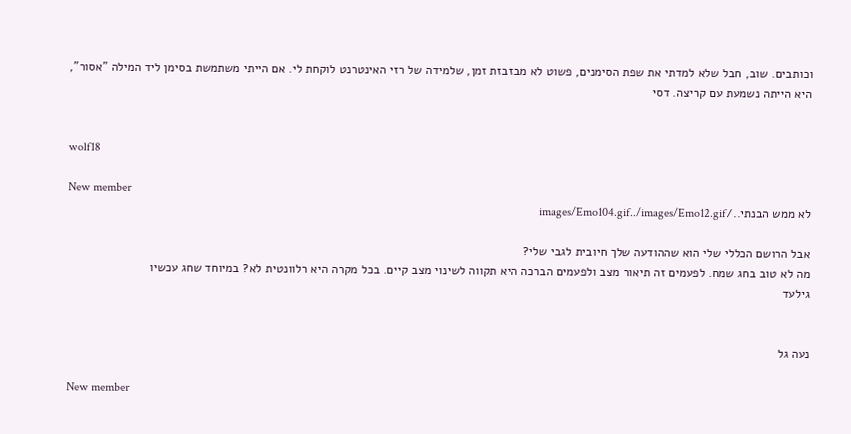וכותבים. שוב, חבל שלא למדתי את שפת הסימנים, פשוט לא מבזבזת זמן, שלמידה של רזי האינטרנט לוקחת לי. אם הייתי משתמשת בסימן ליד המילה "אסור", היא הייתה נשמעת עם קריצה. דסי


wolf18

New member
לא ממש הבנתי../images/Emo104.gif../images/Emo12.gif

אבל הרושם הכללי שלי הוא שההודעה שלך חיובית לגבי שלי?
מה לא טוב בחג שמח. לפעמים זה תיאור מצב ולפעמים הברכה היא תקווה לשינוי מצב קיים. בכל מקרה היא רלוונטית לא? במיוחד שחג עכשיו
גילעד


נעה גל

New member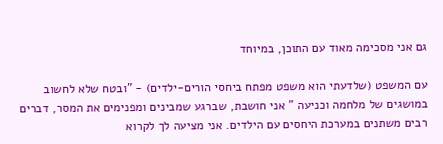גם אני מסכימה מאוד עם התוכן, במיוחד

עם המשפט (שלדעתי הוא משפט מפתח ביחסי הורים-ילדים) - "ובטח שלא לחשוב במושגים של מלחמה וכניעה " אני חושבת, שברגע שמבינים ומפנימים את המסר, דברים רבים משתנים במערכת היחסים עם הילדים. אני מציעה לך לקרוא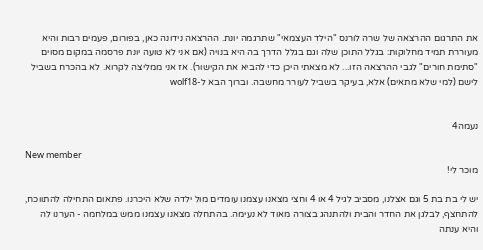את התרגום ההרצאה של שרה לורנס "הילד העצמאי" שתרגמה יונת. ההרצאה נידונה כאן, בפורום, פעמים רבות והיא מעוררת תמיד מחלוקות: בגלל התוכן שלה וגם בגלל הדרך בה היא בנויה (אם אני לא טועה יונת פרסמה במקום מסוים "סתימת חורים" לגבי ההרצאה הזו... לא מצאתי היכן כדי להביא את הקישור). אז אני ממליצה לקרוא. לא בהכרח בשביל לישם (למי שלא מתאים) אלא, בעיקר בשביל לעורר מחשבה. וברוך הבא ל-wolf18


נעמה4

New member
מוכר לי!

יש לי בת בת 5 וגם אצלנו, מסביב לגיל 4 או 4 וחצי מצאנו עצמנו עומדים מול ילדה שלא היכרנו. פתאום התחילה להתווכח, להתחצף, לבלגן את החדר והבית ולהתנהג בצורה מאוד לא נעימה. בהתחלה מצאנו עצמנו ממש במלחמה - הערנו לה והיא ענתה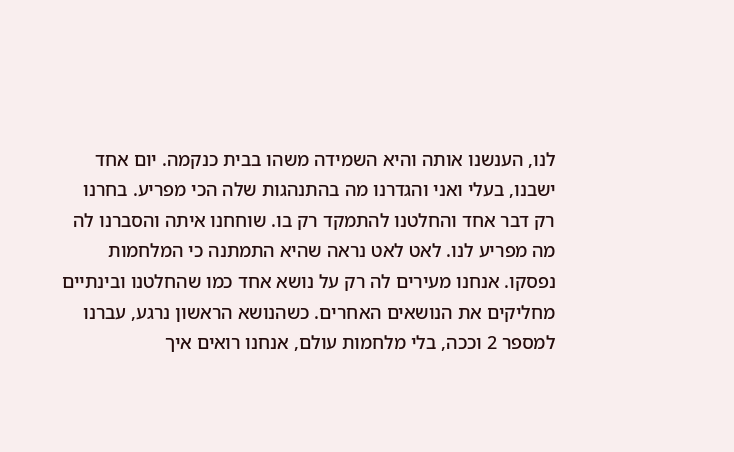לנו, הענשנו אותה והיא השמידה משהו בבית כנקמה. יום אחד ישבנו, בעלי ואני והגדרנו מה בהתנהגות שלה הכי מפריע. בחרנו רק דבר אחד והחלטנו להתמקד רק בו. שוחחנו איתה והסברנו לה מה מפריע לנו. לאט לאט נראה שהיא התמתנה כי המלחמות נפסקו. אנחנו מעירים לה רק על נושא אחד כמו שהחלטנו ובינתיים מחליקים את הנושאים האחרים. כשהנושא הראשון נרגע, עברנו למספר 2 וככה, בלי מלחמות עולם, אנחנו רואים איך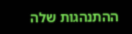ההתנהגות שלה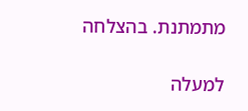מתמתנת. בהצלחה

למעלה